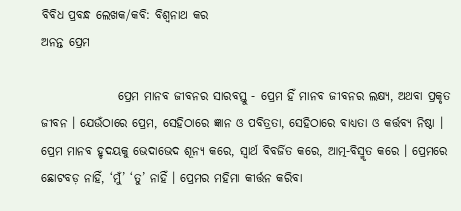ବିବିଧ ପ୍ରବନ୍ଧ ଲେଖକ/କବି: ବିଶ୍ୱନାଥ କର
ଅନନ୍ତ ପ୍ରେମ

                ପ୍ରେମ ମାନବ ଜୀବନର ସାରବସ୍ତୁ - ପ୍ରେମ ହିଁ ମାନବ ଜୀବନର ଲକ୍ଷ୍ୟ, ଅଥବା ପ୍ରକୃତ ଜୀବନ । ଯେଉଁଠାରେ ପ୍ରେମ, ସେହିଠାରେ ଜ୍ଞାନ ଓ ପବିତ୍ରତା, ସେହିଠାରେ ବାଧ୍ୟତା ଓ କର୍ତ୍ତବ୍ୟ ନିଷ୍ଠା । ପ୍ରେମ ମାନବ ହୃଦୟକୁ ଭେଦାଭେଦ ଶୂନ୍ୟ କରେ, ସ୍ୱାର୍ଥ ବିବର୍ଜିତ କରେ, ଆତ୍ମ-ବିସ୍ମୃତ କରେ । ପ୍ରେମରେ ଛୋଟବଡ଼ ନାହିଁ, ‘ମୁଁ’ ‘ତୁ’ ନାହିଁ । ପ୍ରେମର ମହିମା କୀର୍ତ୍ତନ କରିବା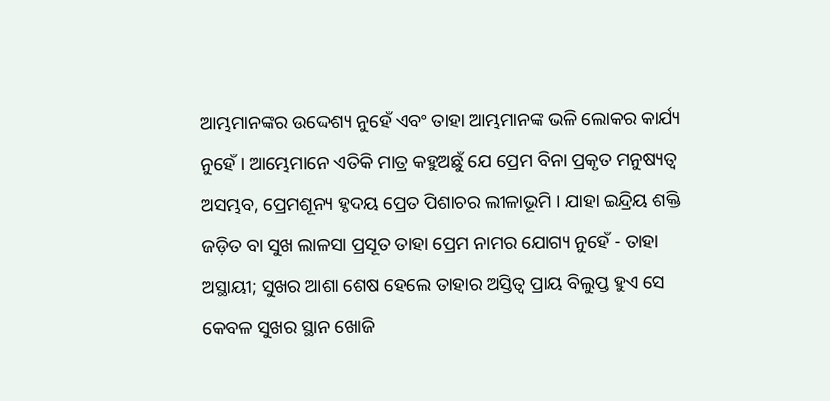ଆମ୍ଭମାନଙ୍କର ଉଦ୍ଦେଶ୍ୟ ନୁହେଁ ଏବଂ ତାହା ଆମ୍ଭମାନଙ୍କ ଭଳି ଲୋକର କାର୍ଯ୍ୟ ନୁହେଁ । ଆମ୍ଭେମାନେ ଏତିକି ମାତ୍ର କହୁଅଛୁଁ ଯେ ପ୍ରେମ ବିନା ପ୍ରକୃତ ମନୁଷ୍ୟତ୍ୱ ଅସମ୍ଭବ, ପ୍ରେମଶୂନ୍ୟ ହୃଦୟ ପ୍ରେତ ପିଶାଚର ଲୀଳାଭୂମି । ଯାହା ଇନ୍ଦ୍ରିୟ ଶକ୍ତି ଜଡ଼ିତ ବା ସୁଖ ଲାଳସା ପ୍ରସୂତ ତାହା ପ୍ରେମ ନାମର ଯୋଗ୍ୟ ନୁହେଁ - ତାହା ଅସ୍ଥାୟୀ; ସୁଖର ଆଶା ଶେଷ ହେଲେ ତାହାର ଅସ୍ତିତ୍ୱ ପ୍ରାୟ ବିଲୁପ୍ତ ହୁଏ ସେ କେବଳ ସୁଖର ସ୍ଥାନ ଖୋଜି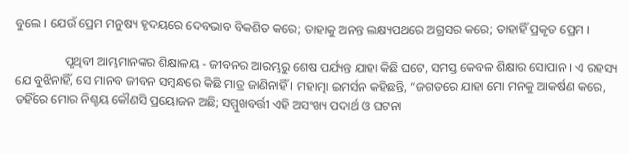ବୁଲେ । ଯେଉଁ ପ୍ରେମ ମନୁଷ୍ୟ ହୃଦୟରେ ଦେବଭାବ ବିକଶିତ କରେ; ତାହାକୁ ଅନନ୍ତ ଲକ୍ଷ୍ୟପଥରେ ଅଗ୍ରସର କରେ; ତାହାହିଁ ପ୍ରକୃତ ପ୍ରେମ ।

                ପୃଥିବୀ ଆମ୍ଭମାନଙ୍କର ଶିକ୍ଷାଳୟ - ଜୀବନର ଆରମ୍ଭରୁ ଶେଷ ପର୍ଯ୍ୟନ୍ତ ଯାହା କିଛି ଘଟେ, ସମସ୍ତ କେବଳ ଶିକ୍ଷାର ସୋପାନ । ଏ ରହସ୍ୟ ଯେ ବୁଝିନାହିଁ, ସେ ମାନବ ଜୀବନ ସମ୍ବନ୍ଧରେ କିଛି ମାତ୍ର ଜାଣିନାହିଁ । ମହାତ୍ମା ଇମର୍ସନ କହିଛନ୍ତି, “ଜଗତରେ ଯାହା ମୋ ମନକୁ ଆକର୍ଷଣ କରେ, ତହିଁରେ ମୋର ନିଶ୍ଚୟ କୌଣସି ପ୍ରୟୋଜନ ଅଛି; ସମ୍ମୁଖବର୍ତ୍ତୀ ଏହି ଅସଂଖ୍ୟ ପଦାର୍ଥ ଓ ଘଟନା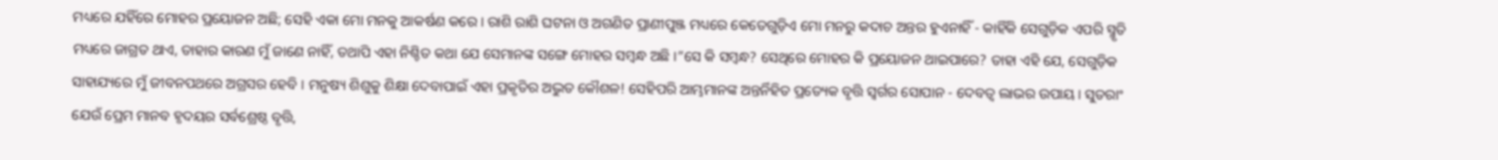ମଧ୍ୟରେ ଯହିଁରେ ମୋହର ପ୍ରୟୋଜନ ଅଛି; ସେହି ଏକା ମୋ ମନକୁ ଆକର୍ଷଣ କରେ । ରାଶି ରାଶି ଘଟନା ଓ ଅଗଣିତ ପ୍ରାଣୀପୁଞ୍ଜ ମଧ୍ୟରେ କେତେଗୁଡ଼ିଏ ମୋ ମନରୁ କଦାଚ ଅନ୍ତର ହୁଏନାହିଁ - କାହିଁକି ସେଗୁଡ଼ିକ ଏପରି ସ୍ମୃତି ମଧ୍ୟରେ ଜାଗ୍ରତ ଥାଏ, ତାହାର କାରଣ ମୁଁ ଜାଣେ ନାହିଁ, ତଥାପି ଏହା ନିଶ୍ଚିତ କଥା ଯେ ସେମାନଙ୍କ ସଙ୍ଗେ ମୋହର ସମ୍ବନ୍ଧ ଅଛି ।”ସେ କି ସମ୍ବନ୍ଧ? ସେଥିରେ ମୋହର କି ପ୍ରୟୋଜନ ଥାଇପାରେ? ତାହା ଏହି ଯେ, ସେଗୁଡ଼ିକ ସାହାଯ୍ୟରେ ମୁଁ ଜୀବନପଥରେ ଅଗ୍ରସର ହେବି । ମନୁଷ୍ୟ ଶିଶୁକୁ ଶିକ୍ଷା ଦେବାପାଇଁ ଏହା ପ୍ରକୃତିର ଅଦ୍ଭୁତ କୌଶଳ! ସେହିପରି ଆମ୍ଭମାନଙ୍କ ଅନ୍ତର୍ନିହିତ ପ୍ରତ୍ୟେକ ବୃତ୍ତି ସ୍ୱର୍ଗର ସୋପାନ - ଦେବତ୍ୱ ଲାଭର ଉପାୟ । ସୁତରାଂ ଯେଉଁ ପ୍ରେମ ମାନବ ହୃଦୟର ସର୍ବଶ୍ରେଷ୍ଠ ବୃତ୍ତି,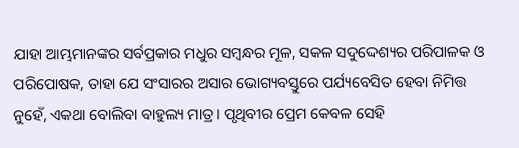ଯାହା ଆମ୍ଭମାନଙ୍କର ସର୍ବପ୍ରକାର ମଧୁର ସମ୍ବନ୍ଧର ମୂଳ, ସକଳ ସଦୁଦ୍ଦେଶ୍ୟର ପରିପାଳକ ଓ ପରିପୋଷକ, ତାହା ଯେ ସଂସାରର ଅସାର ଭୋଗ୍ୟବସ୍ତୁରେ ପର୍ଯ୍ୟବେସିତ ହେବା ନିମିତ୍ତ ନୁହେଁ, ଏକଥା ବୋଲିବା ବାହୁଲ୍ୟ ମାତ୍ର । ପୃଥିବୀର ପ୍ରେମ କେବଳ ସେହି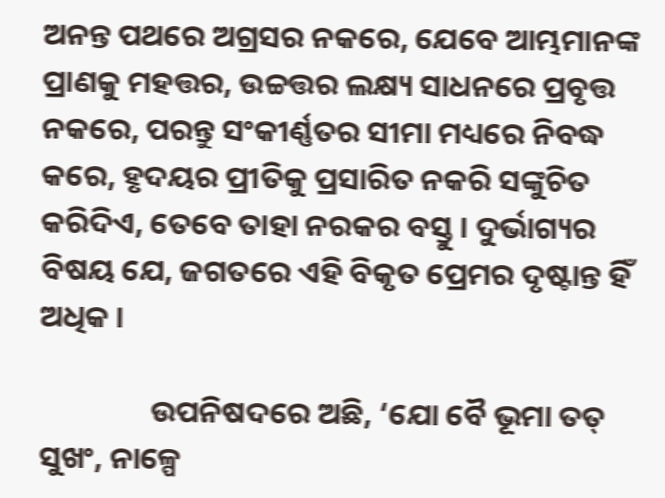ଅନନ୍ତ ପଥରେ ଅଗ୍ରସର ନକରେ, ଯେବେ ଆମ୍ଭମାନଙ୍କ ପ୍ରାଣକୁ ମହତ୍ତର, ଉଚ୍ଚତ୍ତର ଲକ୍ଷ୍ୟ ସାଧନରେ ପ୍ରବୃତ୍ତ ନକରେ, ପରନ୍ତୁ ସଂକୀର୍ଣ୍ଣତର ସୀମା ମଧ୍ୟରେ ନିବଦ୍ଧ କରେ, ହୃଦୟର ପ୍ରୀତିକୁ ପ୍ରସାରିତ ନକରି ସଙ୍କୁଚିତ କରିଦିଏ, ତେବେ ତାହା ନରକର ବସ୍ତୁ । ଦୁର୍ଭାଗ୍ୟର ବିଷୟ ଯେ, ଜଗତରେ ଏହି ବିକୃତ ପ୍ରେମର ଦୃଷ୍ଟାନ୍ତ ହିଁ ଅଧିକ ।

                ଉପନିଷଦରେ ଅଛି, ‘ଯୋ ବୈ ଭୂମା ତତ୍ ସୁଖଂ, ନାଳ୍ପେ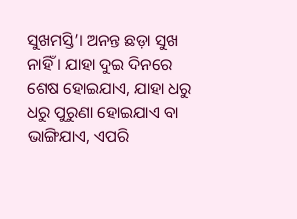ସୁଖମସ୍ତି’। ଅନନ୍ତ ଛଡ଼ା ସୁଖ ନାହିଁ । ଯାହା ଦୁଇ ଦିନରେ ଶେଷ ହୋଇଯାଏ, ଯାହା ଧରୁ ଧରୁ ପୁରୁଣା ହୋଇଯାଏ ବା ଭାଙ୍ଗିଯାଏ, ଏପରି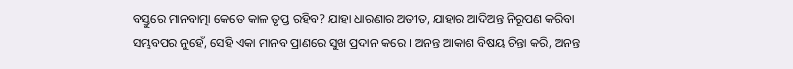ବସ୍ତୁରେ ମାନବାତ୍ମା କେତେ କାଳ ତୃପ୍ତ ରହିବ? ଯାହା ଧାରଣାର ଅତୀତ, ଯାହାର ଆଦିଅନ୍ତ ନିରୂପଣ କରିବା ସମ୍ଭବପର ନୁହେଁ, ସେହି ଏକା ମାନବ ପ୍ରାଣରେ ସୁଖ ପ୍ରଦାନ କରେ । ଅନନ୍ତ ଆକାଶ ବିଷୟ ଚିନ୍ତା କରି, ଅନନ୍ତ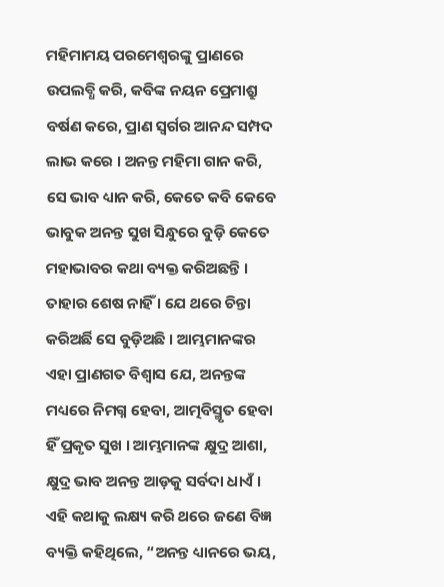ମହିମାମୟ ପରମେଶ୍ୱରଙ୍କୁ ପ୍ରାଣରେ ଉପଲବ୍ଧି କରି, କବିଙ୍କ ନୟନ ପ୍ରେମାଶ୍ରୁ ବର୍ଷଣ କରେ, ପ୍ରାଣ ସ୍ୱର୍ଗର ଆନନ୍ଦ ସମ୍ପଦ ଲାଭ କରେ । ଅନନ୍ତ ମହିମା ଗାନ କରି, ସେ ଭାବ ଧ୍ୟାନ କରି, କେତେ କବି କେବେ ଭାବୁକ ଅନନ୍ତ ସୁଖ ସିନ୍ଧୁରେ ବୁଡ଼ି କେତେ ମହାଭାବର କଥା ବ୍ୟକ୍ତ କରିଅଛନ୍ତି । ତାହାର ଶେଷ ନାହିଁ । ଯେ ଥରେ ଚିନ୍ତା କରିଅର୍ଛି ସେ ବୁଡ଼ିଅଛି । ଆମ୍ଭମାନଙ୍କର ଏହା ପ୍ରାଣଗତ ବିଶ୍ୱାସ ଯେ, ଅନନ୍ତଙ୍କ ମଧ୍ୟରେ ନିମଗ୍ନ ହେବା, ଆତ୍ମବିସ୍ମୃତ ହେବା ହିଁ ପ୍ରକୃତ ସୁଖ । ଆମ୍ଭମାନଙ୍କ କ୍ଷୁଦ୍ର ଆଶା, କ୍ଷୁଦ୍ର ଭାବ ଅନନ୍ତ ଆଡ଼କୁ ସର୍ବଦା ଧାଏଁ । ଏହି କଥାକୁ ଲକ୍ଷ୍ୟ କରି ଥରେ ଜଣେ ବିଜ୍ଞ ବ୍ୟକ୍ତି କହିଥିଲେ, “ଅନନ୍ତ ଧ୍ୟାନରେ ଭୟ,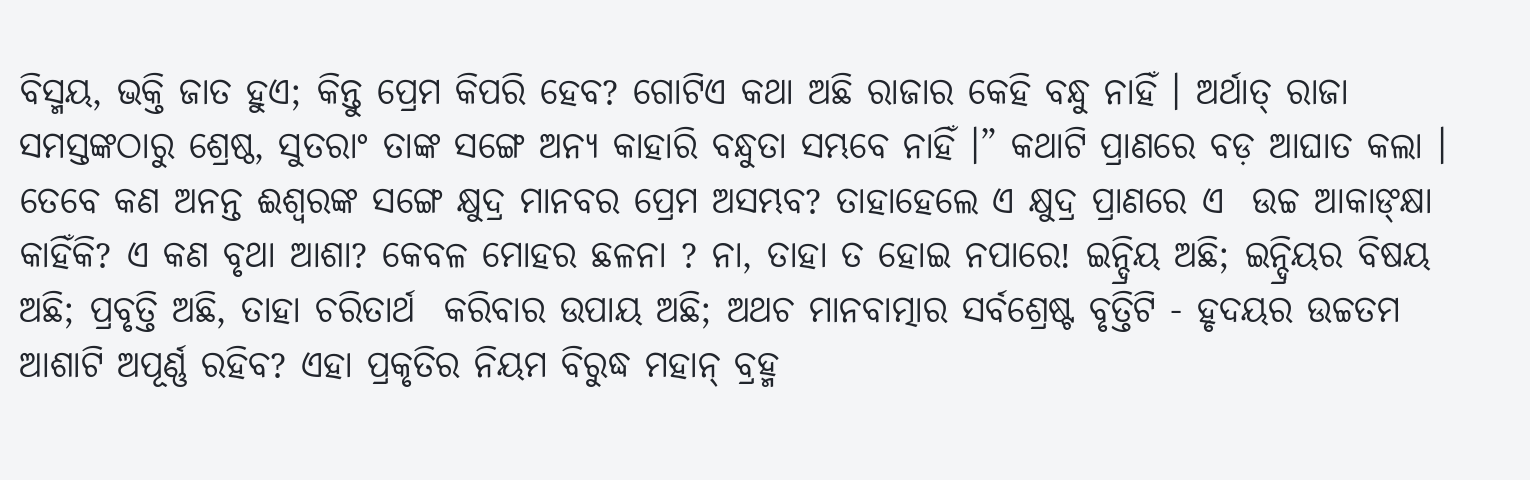ବିସ୍ମୟ, ଭକ୍ତି ଜାତ ହୁଏ; କିନ୍ତୁ ପ୍ରେମ କିପରି ହେବ? ଗୋଟିଏ କଥା ଅଛି ରାଜାର କେହି ବନ୍ଧୁ ନାହିଁ । ଅର୍ଥାତ୍ ରାଜା ସମସ୍ତଙ୍କଠାରୁ ଶ୍ରେଷ୍ଠ, ସୁତରାଂ ତାଙ୍କ ସଙ୍ଗେ ଅନ୍ୟ କାହାରି ବନ୍ଧୁତା ସମ୍ଭବେ ନାହିଁ ।” କଥାଟି ପ୍ରାଣରେ ବଡ଼ ଆଘାତ କଲା । ତେବେ କଣ ଅନନ୍ତ ଈଶ୍ୱରଙ୍କ ସଙ୍ଗେ କ୍ଷୁଦ୍ର ମାନବର ପ୍ରେମ ଅସମ୍ଭବ? ତାହାହେଲେ ଏ କ୍ଷୁଦ୍ର ପ୍ରାଣରେ ଏ  ଉଚ୍ଚ ଆକାଙ୍କ୍ଷା କାହିଁକି? ଏ କଣ ବୃଥା ଆଶା? କେବଳ ମୋହର ଛଳନା ? ନା, ତାହା ତ ହୋଇ ନପାରେ! ଇନ୍ଦ୍ରିୟ ଅଛି; ଇନ୍ଦ୍ରିୟର ବିଷୟ ଅଛି; ପ୍ରବୃତ୍ତି ଅଛି, ତାହା ଚରିତାର୍ଥ  କରିବାର ଉପାୟ ଅଛି; ଅଥଚ ମାନବାତ୍ମାର ସର୍ବଶ୍ରେଷ୍ଟ ବୃତ୍ତିଟି - ହୃଦୟର ଉଚ୍ଚତମ ଆଶାଟି ଅପୂର୍ଣ୍ଣ ରହିବ? ଏହା ପ୍ରକୃତିର ନିୟମ ବିରୁଦ୍ଧ ମହାନ୍ ବ୍ରହ୍ମ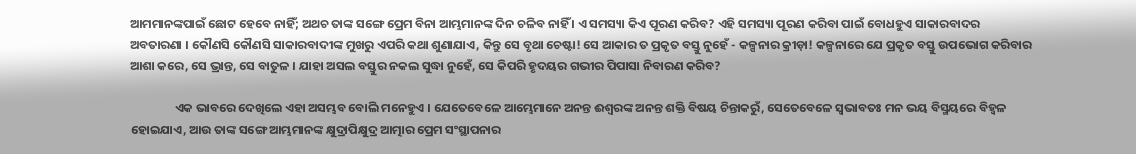ଆମମାନଙ୍କପାଇଁ ଛୋଟ ହେବେ ନାହିଁ; ଅଥଚ ତାଙ୍କ ସଙ୍ଗେ ପ୍ରେମ ବିନା ଆମ୍ଭମାନଙ୍କ ଦିନ ଚଳିବ ନାହିଁ । ଏ ସମସ୍ୟା କିଏ ପୂରଣ କରିବ? ଏହି ସମସ୍ୟା ପୂରଣ କରିବା ପାଇଁ ବୋଧହୁଏ ସାକାରବାଦର ଅବତାରଣା । କୌଣସି କୌଣସି ସାକାରବାଦୀଙ୍କ ମୁଖରୁ ଏପରି କଥା ଶୁଣାଯାଏ, କିନ୍ତୁ ସେ ବୃଥା ଚେଷ୍ଟା! ସେ ଆକାର ତ ପ୍ରକୃତ ବସ୍ତୁ ନୁହେଁ - କଳ୍ପନାର କ୍ରୀଡ଼ା! କଳ୍ପନାରେ ଯେ ପ୍ରକୃତ ବସ୍ତୁ ଉପଭୋଗ କରିବାର ଆଶା କରେ, ସେ ଭ୍ରାନ୍ତ, ସେ ବାତୁଳ । ଯାହା ଅସଲ ବସ୍ତୁର ନକଲ ସୁଦ୍ଧା ନୁହେଁ, ସେ କିପରି ହୃଦୟର ଗଭୀର ପିପାସା ନିବାରଣ କରିବ?

                ଏକ ଭାବରେ ଦେଖିଲେ ଏହା ଅସମ୍ଭବ ବୋଲି ମନେହୁଏ । ଯେତେବେଳେ ଆମ୍ଭେମାନେ ଅନନ୍ତ ଈଶ୍ୱରଙ୍କ ଅନନ୍ତ ଶକ୍ତି ବିଷୟ ଚିନ୍ତାକରୁଁ, ସେତେବେଳେ ସ୍ୱଭାବତଃ ମନ ଭୟ ବିସ୍ମୟରେ ବିହ୍ୱଳ ହୋଇଯାଏ, ଆଉ ତାଙ୍କ ସଙ୍ଗେ ଆମ୍ଭମାନଙ୍କ କ୍ଷୁଦ୍ରାପିକ୍ଷୁଦ୍ର ଆତ୍ମାର ପ୍ରେମ ସଂସ୍ଥାପନାର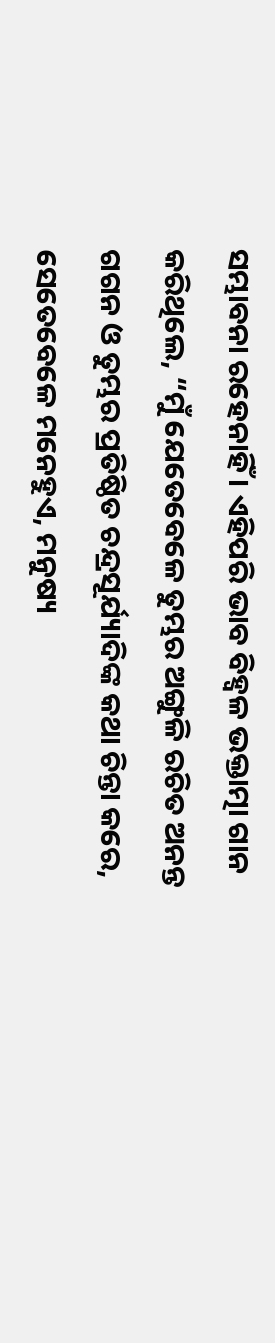ସମ୍ଭାବନା ରହେନାହିଁ । ଏହିପରି ଭାବ ବିହ୍ୱଳ ଭକ୍ତାତ୍ମା ଗାନ କରିଥିଲେ, “ମୁଁ ଯେତେବେଳେ ତୁମ୍ଭର ଅଙ୍ଗୁଳି ରଚିତ ଅନନ୍ତ ଗଗନ ଓ ତୁମ୍ଭର ପ୍ରତିଷ୍ଠିତ ଚନ୍ଦ୍ରସୂର୍ଯ୍ୟାଦିଙ୍କ କଥା ଚିନ୍ତା କରେ, ସେତେବେଳେ ମନେହୁଏ, ମନୁଷ୍ୟ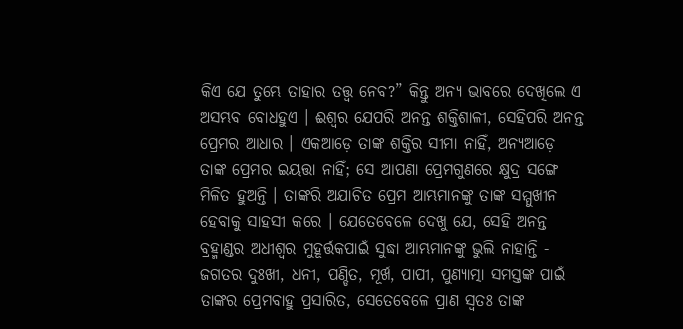କିଏ ଯେ ତୁମ୍ଭେ ତାହାର ତତ୍ତ୍ୱ ନେବ?” କିନ୍ତୁ ଅନ୍ୟ ଭାବରେ ଦେଖିଲେ ଏ ଅସମ୍ଭବ ବୋଧହୁଏ । ଈଶ୍ୱର ଯେପରି ଅନନ୍ତ ଶକ୍ତିଶାଳୀ, ସେହିପରି ଅନନ୍ତ ପ୍ରେମର ଆଧାର । ଏକଆଡ଼େ ତାଙ୍କ ଶକ୍ତିର ସୀମା ନାହିଁ, ଅନ୍ୟଆଡ଼େ ତାଙ୍କ ପ୍ରେମର ଇୟତ୍ତା ନାହିଁ; ସେ ଆପଣା ପ୍ରେମଗୁଣରେ କ୍ଷୁଦ୍ର ସଙ୍ଗେ ମିଳିତ ହୁଅନ୍ତି । ତାଙ୍କରି ଅଯାଚିତ ପ୍ରେମ ଆମ୍ଭମାନଙ୍କୁ ତାଙ୍କ ସମ୍ମୁଖୀନ ହେବାକୁ ସାହସୀ କରେ । ଯେତେବେଳେ ଦେଖୁ ଯେ, ସେହି ଅନନ୍ତ ବ୍ରହ୍ମାଣ୍ଡର ଅଧୀଶ୍ୱର ମୁହୂର୍ତ୍ତକପାଇଁ ସୁଦ୍ଧା ଆମ୍ଭମାନଙ୍କୁ ଭୁଲି ନାହାନ୍ତି - ଜଗତର ଦୁଃଖୀ, ଧନୀ, ପଣ୍ଡିତ, ମୂର୍ଖ, ପାପୀ, ପୁଣ୍ୟାତ୍ମା ସମସ୍ତଙ୍କ ପାଇଁ ତାଙ୍କର ପ୍ରେମବାହୁ ପ୍ରସାରିତ, ସେତେବେଳେ ପ୍ରାଣ ସ୍ୱତଃ ତାଙ୍କ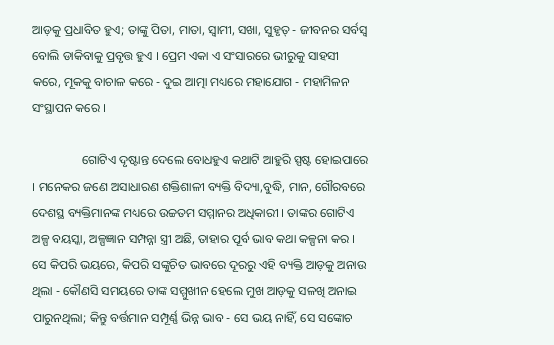ଆଡ଼କୁ ପ୍ରଧାବିତ ହୁଏ; ତାଙ୍କୁ ପିତା, ମାତା, ସ୍ୱାମୀ, ସଖା, ସୁହୃତ୍ - ଜୀବନର ସର୍ବସ୍ୱ ବୋଲି ଡାକିବାକୁ ପ୍ରବୃତ୍ତ ହୁଏ । ପ୍ରେମ ଏକା ଏ ସଂସାରରେ ଭୀରୁକୁ ସାହସୀ କରେ, ମୂକକୁ ବାଚାଳ କରେ - ଦୁଇ ଆତ୍ମା ମଧ୍ୟରେ ମହାଯୋଗ - ମହାମିଳନ ସଂସ୍ଥାପନ କରେ ।

                ଗୋଟିଏ ଦୃଷ୍ଟାନ୍ତ ଦେଲେ ବୋଧହୁଏ କଥାଟି ଆହୁରି ସ୍ପଷ୍ଟ ହୋଇପାରେ । ମନେକର ଜଣେ ଅସାଧାରଣ ଶକ୍ତିଶାଳୀ ବ୍ୟକ୍ତି ବିଦ୍ୟା,ବୁଦ୍ଧି, ମାନ, ଗୌରବରେ ଦେଶସ୍ଥ ବ୍ୟକ୍ତିମାନଙ୍କ ମଧ୍ୟରେ ଉଚ୍ଚତମ ସମ୍ମାନର ଅଧିକାରୀ । ତାଙ୍କର ଗୋଟିଏ ଅଳ୍ପ ବୟସ୍କା, ଅଳ୍ପଜ୍ଞାନ ସମ୍ପନ୍ନା ସ୍ତ୍ରୀ ଅଛି, ତାହାର ପୂର୍ବ ଭାବ କଥା କଳ୍ପନା କର । ସେ କିପରି ଭୟରେ, କିପରି ସଙ୍କୁଚିତ ଭାବରେ ଦୂରରୁ ଏହି ବ୍ୟକ୍ତି ଆଡ଼କୁ ଅନାଉ ଥିଲା - କୌଣସି ସମୟରେ ତାଙ୍କ ସମ୍ମୁଖୀନ ହେଲେ ମୁଖ ଆଡ଼କୁ ସଳଖି ଅନାଇ ପାରୁନଥିଲା; କିନ୍ତୁ ବର୍ତ୍ତମାନ ସମ୍ପୂର୍ଣ୍ଣ ଭିନ୍ନ ଭାବ - ସେ ଭୟ ନାହିଁ, ସେ ସଙ୍କୋଚ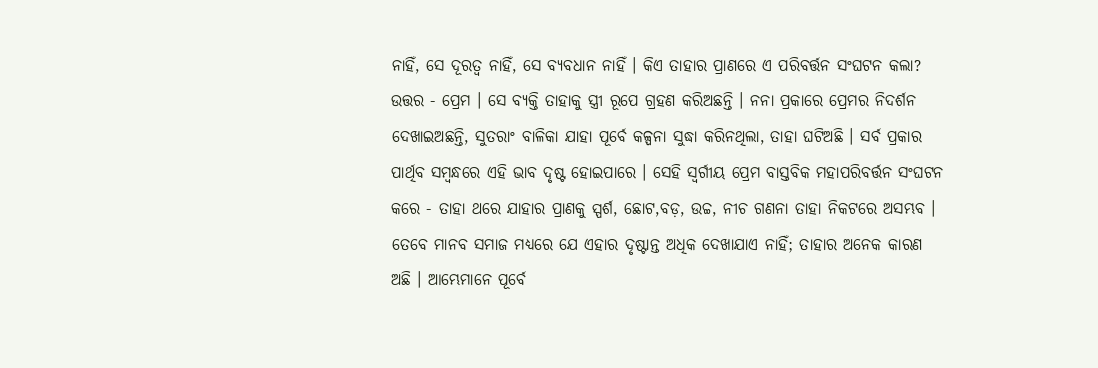ନାହିଁ, ସେ ଦୂରତ୍ୱ ନାହିଁ, ସେ ବ୍ୟବଧାନ ନାହିଁ । କିଏ ତାହାର ପ୍ରାଣରେ ଏ ପରିବର୍ତ୍ତନ ସଂଘଟନ କଲା? ଉତ୍ତର - ପ୍ରେମ । ସେ ବ୍ୟକ୍ତି ତାହାକୁ ସ୍ତ୍ରୀ ରୂପେ ଗ୍ରହଣ କରିଅଛନ୍ତି । ନନା ପ୍ରକାରେ ପ୍ରେମର ନିଦର୍ଶନ ଦେଖାଇଅଛନ୍ତି, ସୁତରାଂ ବାଳିକା ଯାହା ପୂର୍ବେ କଳ୍ପନା ସୁଦ୍ଧା କରିନଥିଲା, ତାହା ଘଟିଅଛି । ସର୍ବ ପ୍ରକାର ପାର୍ଥିବ ସମ୍ବନ୍ଧରେ ଏହି ଭାବ ଦୃଷ୍ଟ ହୋଇପାରେ । ସେହି ସ୍ୱର୍ଗୀୟ ପ୍ରେମ ବାସ୍ତବିକ ମହାପରିବର୍ତ୍ତନ ସଂଘଟନ କରେ - ତାହା ଥରେ ଯାହାର ପ୍ରାଣକୁ ସ୍ପର୍ଶ, ଛୋଟ,ବଡ଼, ଉଚ୍ଚ, ନୀଚ ଗଣନା ତାହା ନିକଟରେ ଅସମ୍ଭବ । ତେବେ ମାନବ ସମାଜ ମଧ୍ୟରେ ଯେ ଏହାର ଦୃଷ୍ଟାନ୍ତ ଅଧିକ ଦେଖାଯାଏ ନାହିଁ; ତାହାର ଅନେକ କାରଣ ଅଛି । ଆମ୍ଭେମାନେ ପୂର୍ବେ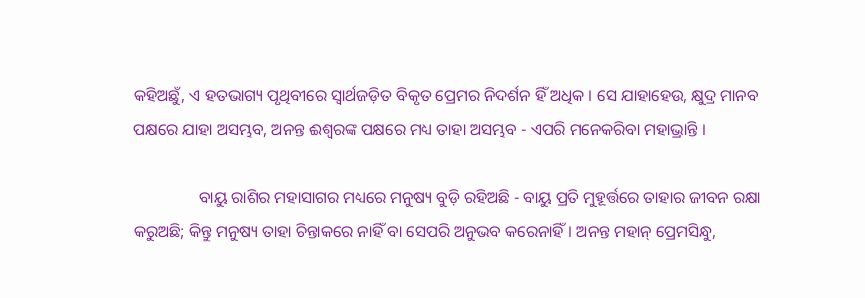କହିଅଛୁଁ, ଏ ହତଭାଗ୍ୟ ପୃଥିବୀରେ ସ୍ୱାର୍ଥଜଡ଼ିତ ବିକୃତ ପ୍ରେମର ନିଦର୍ଶନ ହିଁ ଅଧିକ । ସେ ଯାହାହେଉ, କ୍ଷୁଦ୍ର ମାନବ ପକ୍ଷରେ ଯାହା ଅସମ୍ଭବ, ଅନନ୍ତ ଈଶ୍ୱରଙ୍କ ପକ୍ଷରେ ମଧ୍ୟ ତାହା ଅସମ୍ଭବ - ଏପରି ମନେକରିବା ମହାଭ୍ରାନ୍ତି ।

                ବାୟୁ ରାଶିର ମହାସାଗର ମଧ୍ୟରେ ମନୁଷ୍ୟ ବୁଡ଼ି ରହିଅଛି - ବାୟୁ ପ୍ରତି ମୁହୂର୍ତ୍ତରେ ତାହାର ଜୀବନ ରକ୍ଷା କରୁଅଛି; କିନ୍ତୁ ମନୁଷ୍ୟ ତାହା ଚିନ୍ତାକରେ ନାହିଁ ବା ସେପରି ଅନୁଭବ କରେନାହିଁ । ଅନନ୍ତ ମହାନ୍ ପ୍ରେମସିନ୍ଧୁ,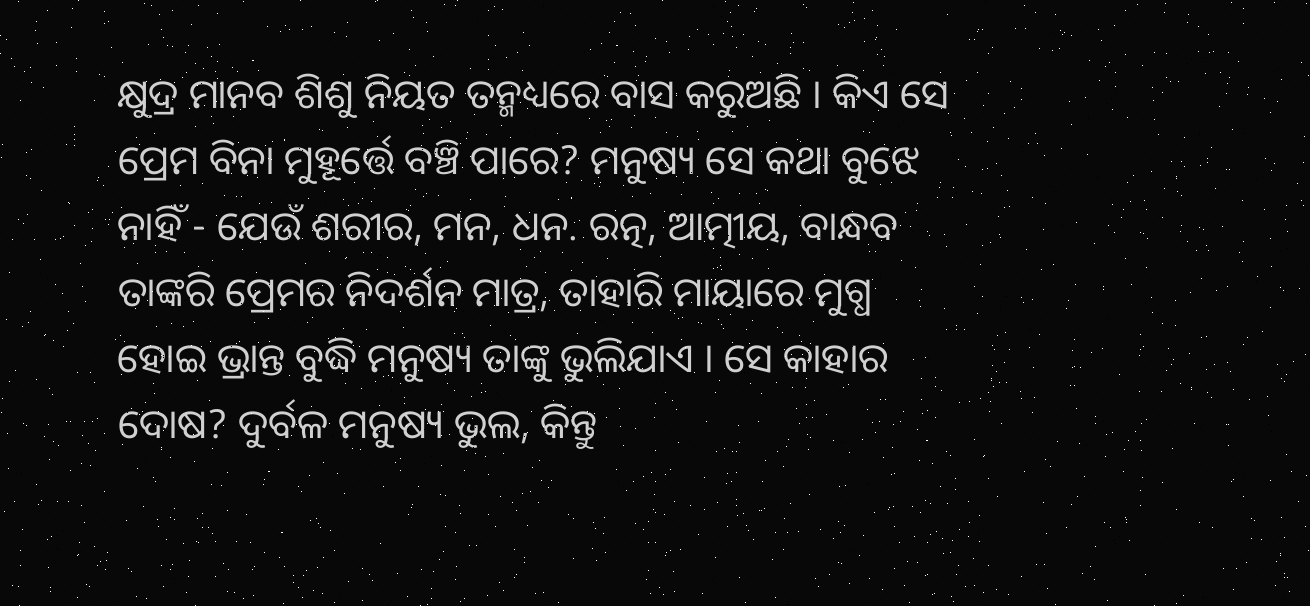କ୍ଷୁଦ୍ର ମାନବ ଶିଶୁ ନିୟତ ତନ୍ମଧ୍ୟରେ ବାସ କରୁଅଛି । କିଏ ସେ ପ୍ରେମ ବିନା ମୁହୂର୍ତ୍ତେ ବଞ୍ଚି ପାରେ? ମନୁଷ୍ୟ ସେ କଥା ବୁଝେ ନାହିଁ - ଯେଉଁ ଶରୀର, ମନ, ଧନ. ରତ୍ନ, ଆତ୍ମୀୟ, ବାନ୍ଧବ ତାଙ୍କରି ପ୍ରେମର ନିଦର୍ଶନ ମାତ୍ର, ତାହାରି ମାୟାରେ ମୁଗ୍ଧ ହୋଇ ଭ୍ରାନ୍ତ ବୁଦ୍ଧି ମନୁଷ୍ୟ ତାଙ୍କୁ ଭୁଲିଯାଏ । ସେ କାହାର ଦୋଷ? ଦୁର୍ବଳ ମନୁଷ୍ୟ ଭୁଲ, କିନ୍ତୁ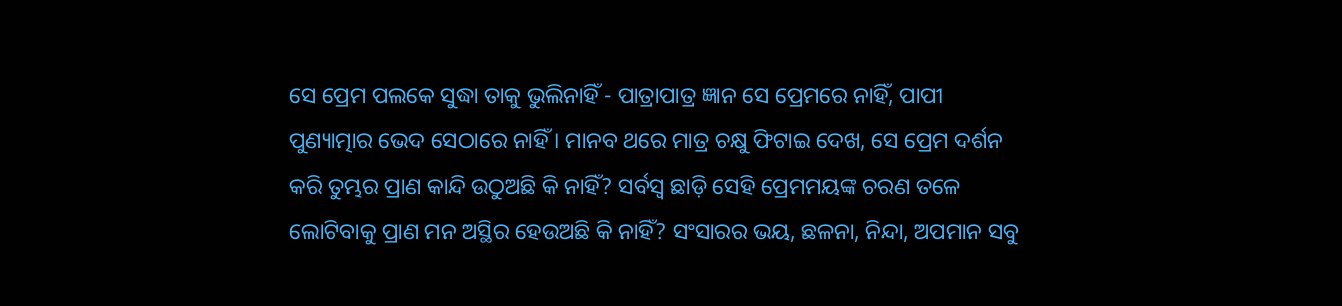ସେ ପ୍ରେମ ପଲକେ ସୁଦ୍ଧା ତାକୁ ଭୁଲିନାହିଁ - ପାତ୍ରାପାତ୍ର ଜ୍ଞାନ ସେ ପ୍ରେମରେ ନାହିଁ, ପାପୀ ପୁଣ୍ୟାତ୍ମାର ଭେଦ ସେଠାରେ ନାହିଁ । ମାନବ ଥରେ ମାତ୍ର ଚକ୍ଷୁ ଫିଟାଇ ଦେଖ, ସେ ପ୍ରେମ ଦର୍ଶନ କରି ତୁମ୍ଭର ପ୍ରାଣ କାନ୍ଦି ଉଠୁଅଛି କି ନାହିଁ? ସର୍ବସ୍ୱ ଛାଡ଼ି ସେହି ପ୍ରେମମୟଙ୍କ ଚରଣ ତଳେ ଲୋଟିବାକୁ ପ୍ରାଣ ମନ ଅସ୍ଥିର ହେଉଅଛି କି ନାହିଁ? ସଂସାରର ଭୟ, ଛଳନା, ନିନ୍ଦା, ଅପମାନ ସବୁ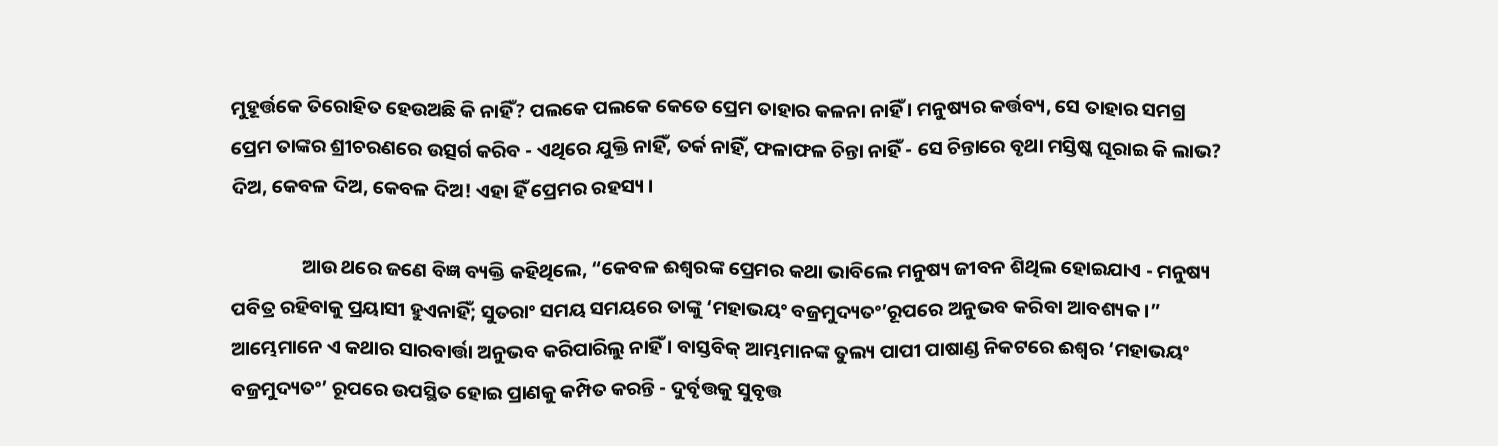ମୁହୂର୍ତ୍ତକେ ତିରୋହିତ ହେଉଅଛି କି ନାହିଁ? ପଲକେ ପଲକେ କେତେ ପ୍ରେମ ତାହାର କଳନା ନାହିଁ । ମନୁଷ୍ୟର କର୍ତ୍ତବ୍ୟ, ସେ ତାହାର ସମଗ୍ର ପ୍ରେମ ତାଙ୍କର ଶ୍ରୀଚରଣରେ ଉତ୍ସର୍ଗ କରିବ - ଏଥିରେ ଯୁକ୍ତି ନାହିଁ, ତର୍କ ନାହିଁ, ଫଳାଫଳ ଚିନ୍ତା ନାହିଁ - ସେ ଚିନ୍ତାରେ ବୃଥା ମସ୍ତିଷ୍କ ଘୂରାଇ କି ଲାଭ? ଦିଅ, କେବଳ ଦିଅ, କେବଳ ଦିଅ! ଏହା ହିଁ ପ୍ରେମର ରହସ୍ୟ ।

                ଆଉ ଥରେ ଜଣେ ବିଜ୍ଞ ବ୍ୟକ୍ତି କହିଥିଲେ, “କେବଳ ଈଶ୍ୱରଙ୍କ ପ୍ରେମର କଥା ଭାବିଲେ ମନୁଷ୍ୟ ଜୀବନ ଶିଥିଲ ହୋଇଯାଏ - ମନୁଷ୍ୟ ପବିତ୍ର ରହିବାକୁ ପ୍ରୟାସୀ ହୁଏନାହିଁ; ସୁତରାଂ ସମୟ ସମୟରେ ତାଙ୍କୁ ‘ମହାଭୟଂ ବଜ୍ରମୁଦ୍ୟତଂ’ରୂପରେ ଅନୁଭବ କରିବା ଆବଶ୍ୟକ ।” ଆମ୍ଭେମାନେ ଏ କଥାର ସାରବାର୍ତ୍ତା ଅନୁଭବ କରିପାରିଲୁ ନାହିଁ । ବାସ୍ତବିକ୍ ଆମ୍ଭମାନଙ୍କ ତୁଲ୍ୟ ପାପୀ ପାଷାଣ୍ଡ ନିକଟରେ ଈଶ୍ୱର ‘ମହାଭୟଂ ବଜ୍ରମୁଦ୍ୟତଂ’ ରୂପରେ ଉପସ୍ଥିତ ହୋଇ ପ୍ରାଣକୁ କମ୍ପିତ କରନ୍ତି - ଦୁର୍ବୃତ୍ତକୁ ସୁବୃତ୍ତ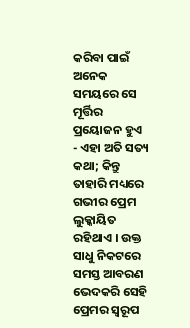କରିବା ପାଇଁ ଅନେକ ସମୟରେ ସେ ମୂର୍ତ୍ତିର ପ୍ରୟୋଜନ ହୁଏ - ଏହା ଅତି ସତ୍ୟ କଥା; କିନ୍ତୁ ତାହାରି ମଧ୍ୟରେ ଗଭୀର ପ୍ରେମ ଲୁକ୍କାୟିତ ରହିଥାଏ । ଉକ୍ତ ସାଧୁ ନିକଟରେ ସମସ୍ତ ଆବରଣ ଭେଦକରି ସେହି ପ୍ରେମର ସ୍ୱରୂପ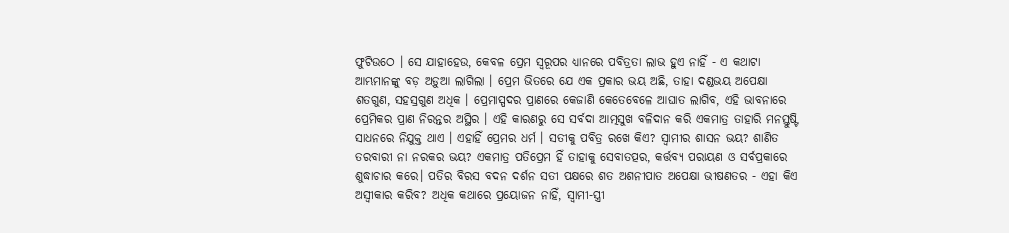ଫୁଟିଉଠେ । ସେ ଯାହାହେଉ, କେବଳ ପ୍ରେମ ସ୍ୱରୂପର ଧ୍ୟାନରେ ପବିତ୍ରତା ଲାଭ ହୁଏ ନାହିଁ - ଏ କଥାଟା ଆମ୍ଭମାନଙ୍କୁ ବଡ଼ ଅଡ଼ୁଆ ଲାଗିଲା । ପ୍ରେମ ଭିତରେ ଯେ ଏକ ପ୍ରକାର ଭୟ ଅଛି, ତାହା ଦଣ୍ଡଭୟ ଅପେକ୍ଷା ଶତଗୁଣ, ସହସ୍ରଗୁଣ ଅଧିକ । ପ୍ରେମାସ୍ପଦର ପ୍ରାଣରେ କେଜାଣି କେତେବେଳେ ଆଘାତ ଲାଗିବ, ଏହି ଭାବନାରେ ପ୍ରେମିକର ପ୍ରାଣ ନିରନ୍ତର ଅସ୍ଥିର । ଏହି କାରଣରୁ ସେ ସର୍ବଦା ଆତ୍ମସୁଖ ବଳିଦାନ କରି ଏକମାତ୍ର ତାହାରି ମନସ୍ତୁଷ୍ଟି ସାଧନରେ ନିଯୁକ୍ତ ଥାଏ । ଏହାହିଁ ପ୍ରେମର ଧର୍ମ । ସତୀକୁ ପବିତ୍ର ରଖେ କିଏ? ସ୍ୱାମୀର ଶାସନ ଭୟ? ଶାଣିତ ତରବାରୀ ନା ନରକର ଭୟ? ଏକମାତ୍ର ପତିପ୍ରେମ ହିଁ ତାହାକୁ ସେବାତତ୍ପର, କର୍ତ୍ତବ୍ୟ ପରାୟଣ ଓ ସର୍ବପ୍ରକାରେ ଶୁଦ୍ଧାଚାର କରେ। ପତିର ବିରସ ବଦନ ଦର୍ଶନ ସତୀ ପକ୍ଷରେ ଶତ ଅଶନୀପାତ ଅପେକ୍ଷା ଭୀଷଣତର - ଏହା କିଏ ଅସ୍ୱୀକାର କରିବ? ଅଧିକ କଥାରେ ପ୍ରୟୋଜନ ନାହିଁ, ସ୍ୱାମୀ-ସ୍ତ୍ରୀ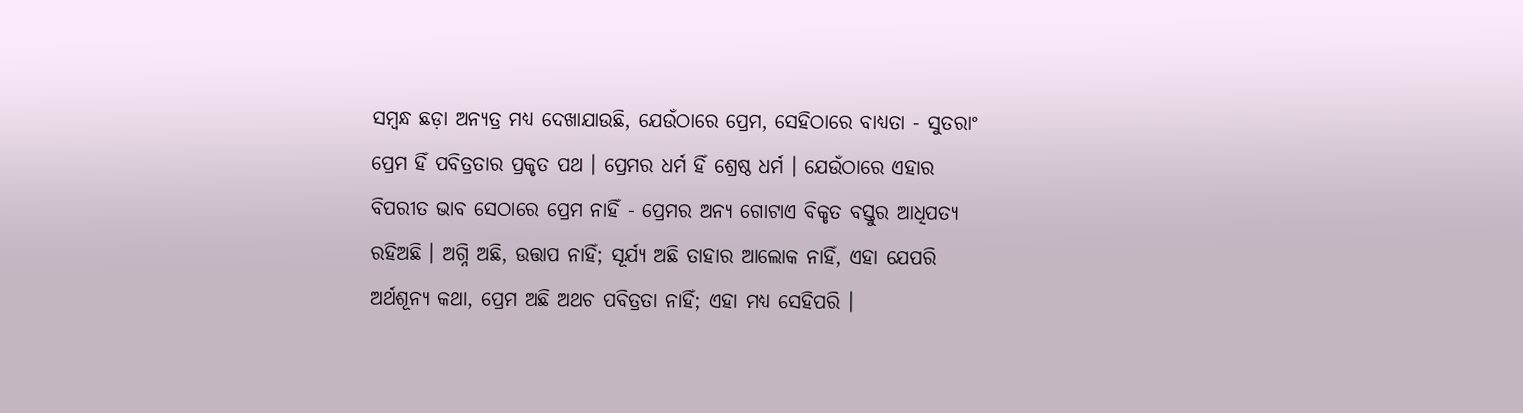ସମ୍ବନ୍ଧ ଛଡ଼ା ଅନ୍ୟତ୍ର ମଧ୍ୟ ଦେଖାଯାଉଛି, ଯେଉଁଠାରେ ପ୍ରେମ, ସେହିଠାରେ ବାଧ୍ୟତା - ସୁତରାଂ ପ୍ରେମ ହିଁ ପବିତ୍ରତାର ପ୍ରକୃତ ପଥ । ପ୍ରେମର ଧର୍ମ ହିଁ ଶ୍ରେଷ୍ଠ ଧର୍ମ । ଯେଉଁଠାରେ ଏହାର ବିପରୀତ ଭାବ ସେଠାରେ ପ୍ରେମ ନାହିଁ - ପ୍ରେମର ଅନ୍ୟ ଗୋଟାଏ ବିକୃତ ବସ୍ତୁର ଆଧିପତ୍ୟ ରହିଅଛି । ଅଗ୍ନି ଅଛି, ଉତ୍ତାପ ନାହିଁ; ସୂର୍ଯ୍ୟ ଅଛି ତାହାର ଆଲୋକ ନାହିଁ, ଏହା ଯେପରି ଅର୍ଥଶୂନ୍ୟ କଥା, ପ୍ରେମ ଅଛି ଅଥଚ ପବିତ୍ରତା ନାହିଁ; ଏହା ମଧ୍ୟ ସେହିପରି ।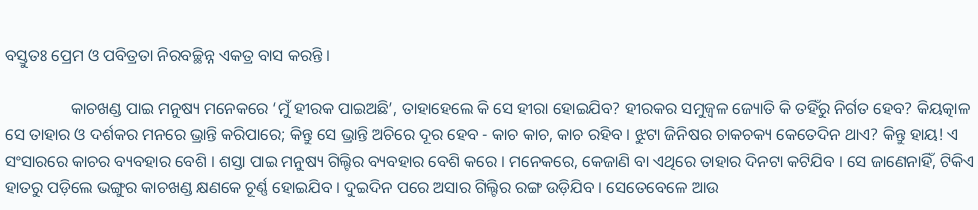ବସ୍ତୁତଃ ପ୍ରେମ ଓ ପବିତ୍ରତା ନିରବଚ୍ଛିନ୍ନ ଏକତ୍ର ବାସ କରନ୍ତି ।

                କାଚଖଣ୍ଡ ପାଇ ମନୁଷ୍ୟ ମନେକରେ ‘ମୁଁ ହୀରକ ପାଇଅଛି’, ତାହାହେଲେ କି ସେ ହୀରା ହୋଇଯିବ? ହୀରକର ସମୁଜ୍ୱଳ ଜ୍ୟୋତି କି ତହିଁରୁ ନିର୍ଗତ ହେବ? କିୟତ୍କାଳ ସେ ତାହାର ଓ ଦର୍ଶକର ମନରେ ଭ୍ରାନ୍ତି କରିପାରେ; କିନ୍ତୁ ସେ ଭ୍ରାନ୍ତି ଅଚିରେ ଦୂର ହେବ - କାଚ କାଚ, କାଚ ରହିବ । ଝୁଟା ଜିନିଷର ଚାକଚକ୍ୟ କେତେଦିନ ଥାଏ? କିନ୍ତୁ ହାୟ! ଏ ସଂସାରରେ କାଚର ବ୍ୟବହାର ବେଶି । ଶସ୍ତା ପାଇ ମନୁଷ୍ୟ ଗିଲ୍ଟିର ବ୍ୟବହାର ବେଶି କରେ । ମନେକରେ, କେଜାଣି ବା ଏଥିରେ ତାହାର ଦିନଟା କଟିଯିବ । ସେ ଜାଣେନାହିଁ, ଟିକିଏ ହାତରୁ ପଡ଼ିଲେ ଭଙ୍ଗୁର କାଚଖଣ୍ଡ କ୍ଷଣକେ ଚୂର୍ଣ୍ଣ ହୋଇଯିବ । ଦୁଇଦିନ ପରେ ଅସାର ଗିଲ୍ଟିର ରଙ୍ଗ ଉଡ଼ିଯିବ । ସେତେବେଳେ ଆଉ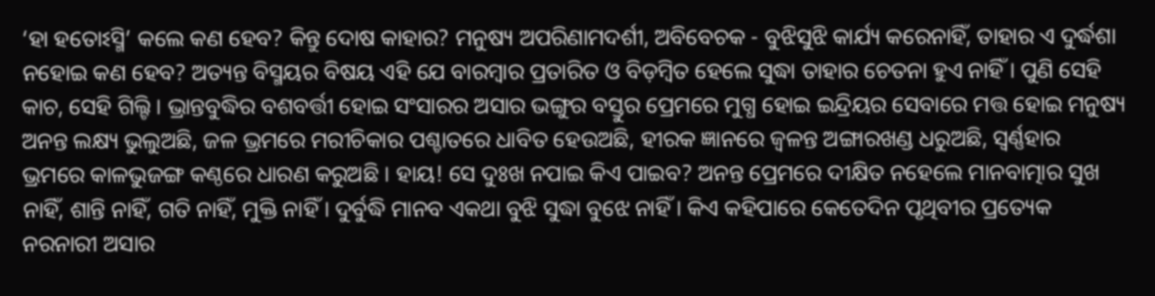‘ହା ହତୋଽସ୍ମି’ କଲେ କଣ ହେବ? କିନ୍ତୁ ଦୋଷ କାହାର? ମନୁଷ୍ୟ ଅପରିଣାମଦର୍ଶୀ, ଅବିବେଚକ - ବୁଝିସୁଝି କାର୍ଯ୍ୟ କରେନାହିଁ, ତାହାର ଏ ଦୁର୍ଦ୍ଧଶା ନହୋଇ କଣ ହେବ? ଅତ୍ୟନ୍ତ ବିସ୍ମୟର ବିଷୟ ଏହି ଯେ ବାରମ୍ବାର ପ୍ରତାରିତ ଓ ବିଡ଼ମ୍ବିତ ହେଲେ ସୁଦ୍ଧା ତାହାର ଚେତନା ହୁଏ ନାହିଁ । ପୁଣି ସେହି କାଚ, ସେହି ଗିଲ୍ଟି । ଭ୍ରାନ୍ତବୁଦ୍ଧିର ବଶବର୍ତ୍ତୀ ହୋଇ ସଂସାରର ଅସାର ଭଙ୍ଗୁର ବସ୍ତୁର ପ୍ରେମରେ ମୁଗ୍ଧ ହୋଇ ଇନ୍ଦ୍ରିୟର ସେବାରେ ମତ୍ତ ହୋଇ ମନୁଷ୍ୟ ଅନନ୍ତ ଲକ୍ଷ୍ୟ ଭୁଲୁଅଛି, ଜଳ ଭ୍ରମରେ ମରୀଚିକାର ପଶ୍ଚାତରେ ଧାବିତ ହେଉଅଛି, ହୀରକ ଜ୍ଞାନରେ ଜ୍ୱଳନ୍ତ ଅଙ୍ଗାରଖଣ୍ଡ ଧରୁଅଛି, ସ୍ୱର୍ଣ୍ଣହାର ଭ୍ରମରେ କାଳଭୁଜଙ୍ଗ କଣ୍ଠରେ ଧାରଣ କରୁଅଛି । ହାୟ! ସେ ଦୁଃଖ ନପାଇ କିଏ ପାଇବ? ଅନନ୍ତ ପ୍ରେମରେ ଦୀକ୍ଷିତ ନହେଲେ ମାନବାତ୍ମାର ସୁଖ ନାହିଁ, ଶାନ୍ତି ନାହିଁ, ଗତି ନାହିଁ, ମୁକ୍ତି ନାହିଁ । ଦୁର୍ବୁଦ୍ଧି ମାନବ ଏକଥା ବୁଝି ସୁଦ୍ଧା ବୁଝେ ନାହିଁ । କିଏ କହିପାରେ କେତେଦିନ ପୃଥିବୀର ପ୍ରତ୍ୟେକ ନରନାରୀ ଅସାର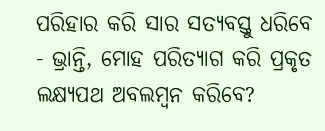ପରିହାର କରି ସାର ସତ୍ୟବସ୍ତୁ ଧରିବେ - ଭ୍ରାନ୍ତି, ମୋହ ପରିତ୍ୟାଗ କରି ପ୍ରକୃତ ଲକ୍ଷ୍ୟପଥ ଅବଲମ୍ବନ କରିବେ?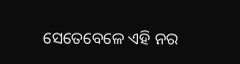ସେତେବେଳେ ଏହି ନର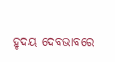ହୃଦୟ ଦେବଭାବରେ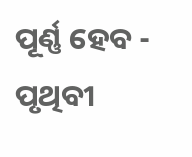ପୂର୍ଣ୍ଣ ହେବ - ପୃଥିବୀ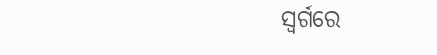ସ୍ୱର୍ଗରେ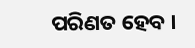ପରିଣତ ହେବ ।